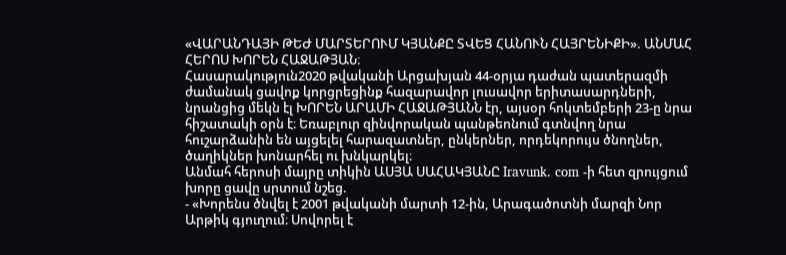«ՎԱՐԱՆԴԱՅԻ ԹԵԺ ՄԱՐՏԵՐՈՒՄ ԿՅԱՆՔԸ ՏՎԵՑ ՀԱՆՈՒՆ ՀԱՅՐԵՆԻՔԻ». ԱՆՄԱՀ ՀԵՐՈՍ ԽՈՐԵՆ ՀԱՋԱԹՅԱՆ։
Հասարակություն2020 թվականի Արցախյան 44-օրյա դաժան պատերազմի ժամանակ ցավոք կորցրեցինք հազարավոր լուսավոր երիտասարդների, նրանցից մեկն էլ ԽՈՐԵՆ ԱՐԱՄԻ ՀԱՋԱԹՅԱՆՆ էր, այսօր հոկտեմբերի 23-ը նրա հիշատակի օրն է։ Եռաբլուր զինվորական պանթեոնում գտնվող նրա հուշարձանին են այցելել հարազատներ, ընկերներ, որդեկորույս ծնողներ, ծաղիկներ խոնարհել ու խնկարկել։
Անմահ հերոսի մայրը տիկին ԱՍՅԱ ՍԱՀԱԿՅԱՆԸ Iravunk. com -ի հետ զրույցում խորը ցավը սրտում նշեց.
- «Խորենս ծնվել է 2001 թվականի մարտի 12-ին, Արագածոտնի մարզի Նոր Արթիկ գյուղում։ Սովորել է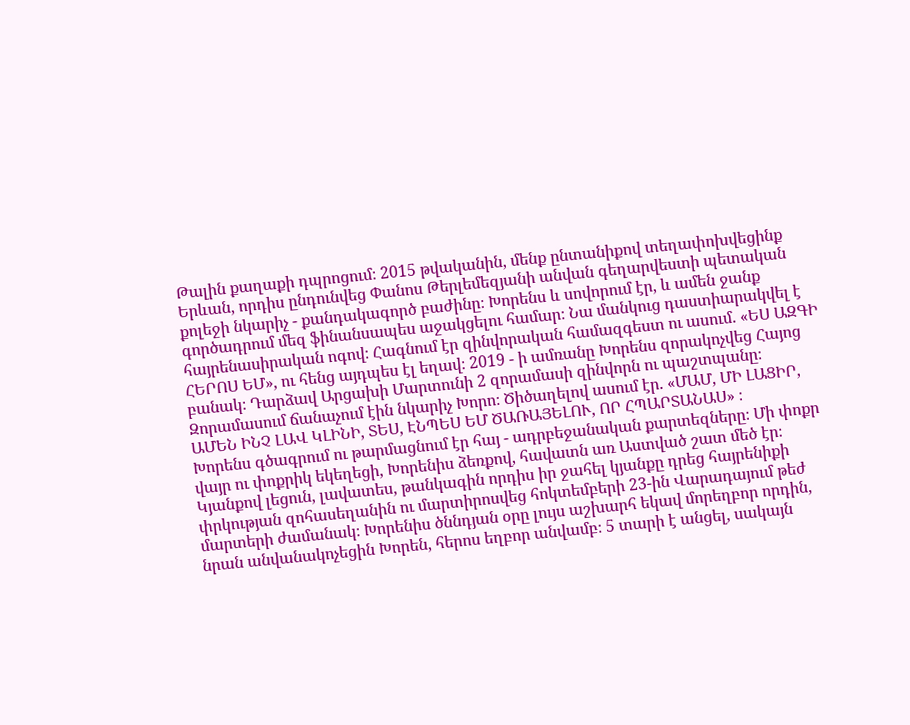Թալին քաղաքի դպրոցում։ 2015 թվականին, մենք ընտանիքով տեղափոխվեցինք Երևան, որդիս ընդունվեց Փանոս Թերլեմեզյանի անվան գեղարվեստի պետական քոլեջի նկարիչ - քանդակագործ բաժինը։ Խորենս և սովորում էր, և ամեն ջանք գործադրում մեզ ֆինանսապես աջակցելու համար։ Նա մանկուց դաստիարակվել է հայրենասիրական ոգով։ Հագնում էր զինվորական համազգեստ ու ասում. «ԵՍ ԱԶԳԻ ՀԵՐՈՍ ԵՄ», ու հենց այդպես էլ եղավ։ 2019 - ի ամռանը Խորենս զորակոչվեց Հայոց բանակ։ Դարձավ Արցախի Մարտունի 2 զորամասի զինվորն ու պաշտպանը։ Զորամասում ճանաչում էին նկարիչ Խորո։ Ծիծաղելով ասում էր. «ՄԱՄ, ՄԻ ԼԱՑԻՐ, ԱՄԵՆ ԻՆՉ ԼԱՎ ԿԼԻՆԻ, ՏԵՍ, ԷՆՊԵՍ ԵՄ ԾԱՌԱՅԵԼՈՒ, ՈՐ ՀՊԱՐՏԱՆԱՍ» ։
Խորենս գծագրում ու թարմացնում էր հայ - ադրբեջանական քարտեզները։ Մի փոքր վայր ու փոքրիկ եկեղեցի, Խորենիս ձեռքով, հավատն առ Աստված շատ մեծ էր։ Կյանքով լեցուն, լավատես, թանկագին որդիս իր ջահել կյանքը դրեց հայրենիքի փրկության զոհասեղանին ու մարտիրոսվեց հոկտեմբերի 23-ին Վարադայում թեժ մարտերի ժամանակ։ Խորենիս ծննդյան օրը լույս աշխարհ եկավ մորեղբոր որդին, նրան անվանակոչեցին Խորեն, հերոս եղբոր անվամբ։ 5 տարի է անցել, սակայն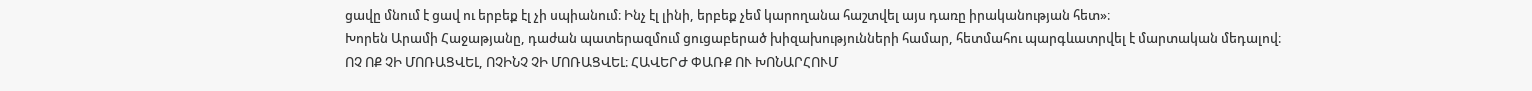ցավը մնում է ցավ ու երբեք էլ չի սպիանում։ Ինչ էլ լինի, երբեք չեմ կարողանա հաշտվել այս դառը իրականության հետ»։
Խորեն Արամի Հաջաթյանը, դաժան պատերազմում ցուցաբերած խիզախությունների համար, հետմահու պարգևատրվել է մարտական մեդալով։
ՈՉ ՈՔ ՉԻ ՄՈՌԱՑՎԵԼ, ՈՉԻՆՉ ՉԻ ՄՈՌԱՑՎԵԼ։ ՀԱՎԵՐԺ ՓԱՌՔ ՈՒ ԽՈՆԱՐՀՈՒՄ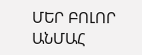ՄԵՐ ԲՈԼՈՐ ԱՆՄԱՀ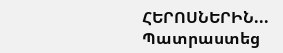ՀԵՐՈՍՆԵՐԻՆ...
Պատրաստեց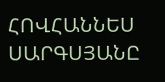ՀՈՎՀԱՆՆԵՍ ՍԱՐԳՍՅԱՆԸ